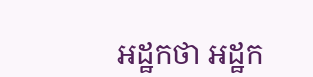អដ្ឋកថា អដ្ឋក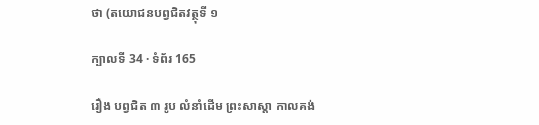ថា (តយោជនបព្វជិតវត្ថុទី ១

ក្បាលទី 34 · ទំព័រ 165

រឿង បព្វជិត ៣ រូប លំនាំដើម ព្រះសាស្តា កាលគង់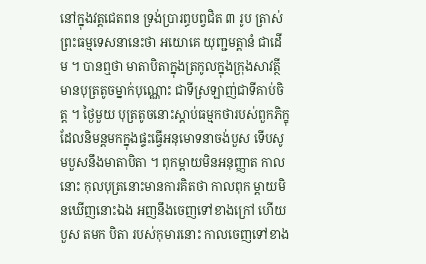នៅក្នុងវត្តជេតពន ទ្រង់ប្រារព្ធបព្វជិត ៣ រូប ត្រាស់ព្រះធម្មទេសនានេះថា អយោគេ យុញ្ជមត្តានំ ជាដើម ។ បានឮថា មាតាបិតាក្នុងត្រកូលក្នុងក្រុងសាវត្ថី មានបុត្រតូចម្នាក់បុណ្ណោះ ជាទីស្រឡាញ់ជាទីគាប់ចិត្ត ។ ថ្ងៃមួយ បុត្រតូចនោះស្តាប់ធម្មកថារបស់ពួកភិក្ខុ ដែលនិមន្តមកក្នុងផ្ទះធ្វើអនុមោទនាចង់បួស ទើបសូមបួសនឹងមាតាបិតា ។ ពុកម្តាយមិនអនុញ្ញាត កាលនោះ កុលបុត្រនោះមានការគិតថា កាលពុក ម្តាយមិនឃើញនោះឯង អញនឹងចេញទៅខាងក្រៅ ហើយបួស តមក បិតា របស់កុមារនោះ កាលចេញទៅខាង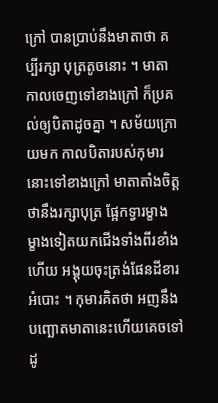ក្រៅ បានប្រាប់នឹងមាតាថា គប្បីរក្សា បុត្រតូចនោះ ។ មាតាកាលចេញទៅខាងក្រៅ ក៏ប្រគល់ឲ្យបិតាដូចគ្នា ។ សម័យក្រោយមក កាលបិតារបស់កុមារនោះទៅខាងក្រៅ មាតាតាំងចិត្ត ថានឹងរក្សាបុត្រ ផ្អែកទ្វារម្ខាង ម្ខាងទៀតយកជើងទាំងពីរខាំង ហើយ អង្គុយចុះត្រង់ផែនដីខារអំបោះ ។ កុមារគិតថា អញនឹងបញ្ឆោតមាតានេះហើយគេចទៅ ដូ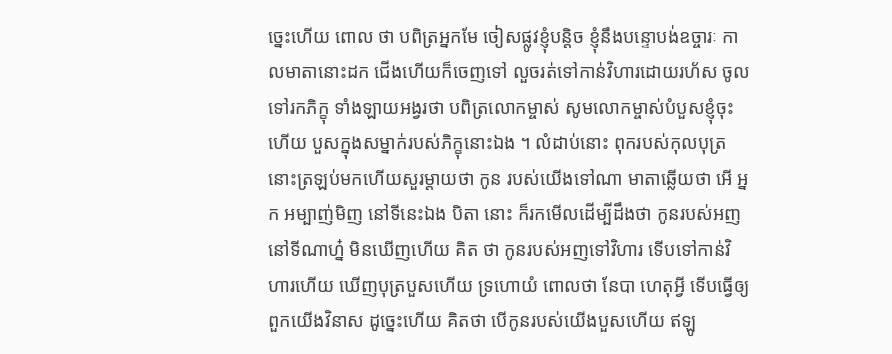ច្នេះហើយ ពោល ថា បពិត្រអ្នកមែ ចៀសផ្លូវខ្ញុំបន្តិច ខ្ញុំនឹងបន្ទោបង់ឧច្ចារៈ កាលមាតានោះដក ជើងហើយក៏ចេញទៅ លួចរត់ទៅកាន់វិហារដោយរហ័ស ចូលទៅរកភិក្ខុ ទាំងឡាយអង្វរថា បពិត្រលោកម្ចាស់ សូមលោកម្ចាស់បំបួសខ្ញុំចុះ ហើយ បួសក្នុងសម្នាក់របស់ភិក្ខុនោះឯង ។ លំដាប់នោះ ពុករបស់កុលបុត្រនោះត្រឡប់មកហើយសួរម្តាយថា កូន របស់យើងទៅណា មាតាឆ្លើយថា អើ អ្នក អម្បាញ់មិញ នៅទីនេះឯង បិតា នោះ ក៏រកមើលដើម្បីដឹងថា កូនរបស់អញនៅទីណាហ្ន៎ មិនឃើញហើយ គិត ថា កូនរបស់អញទៅវិហារ ទើបទៅកាន់វិហារហើយ ឃើញបុត្របួសហើយ ទ្រហោយំ ពោលថា នែបា ហេតុអ្វី ទើបធ្វើឲ្យពួកយើងវិនាស ដូច្នេះហើយ គិតថា បើកូនរបស់យើងបួសហើយ ឥឡូ